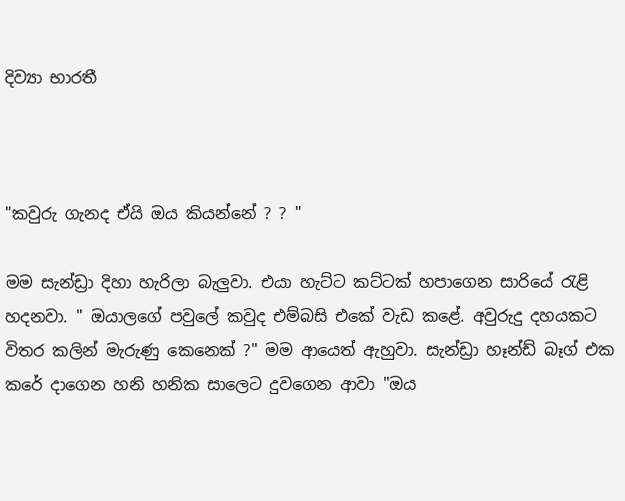දිව්‍යා භාරතී



"කවුරු ගැනද ඒයි ඔය කියන්නේ ? ? "

මම සැන්ඩ්‍රා දිහා හැරිලා බැලුවා. එයා හැට්ට කට්ටක් හපාගෙන සාරියේ රැළි හදනවා. " ඔයාලගේ පවුලේ කවුද එම්බසි එකේ වැඩ කළේ. අවුරුදු දහයකට විතර කලින් මැරුණු කෙනෙක් ?" මම ආයෙත් ඇහුවා. සැන්ඩ්‍රා හෑන්ඩ් බෑග් එක කරේ දාගෙන හනි හනික සාලෙට දුවගෙන ආවා "ඔය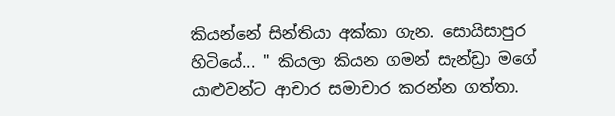කියන්නේ සින්තියා අක්කා ගැන. සොයිසාපුර හිටියේ... " කියලා කියන ගමන් සැන්ඩ්‍රා මගේ යාළුවන්ට ආචාර සමාචාර කරන්න ගත්තා.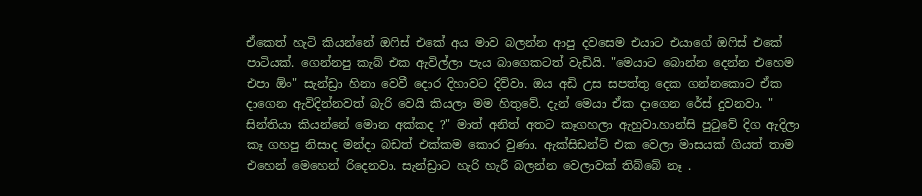ඒකෙත් හැටි කියන්නේ ඔෆිස් එකේ අය මාව බලන්න ආපු දවසෙම එයාට එයාගේ ඔෆිස් එකේ පාටියක්. ගෙන්නපු කැබ් එක ඇවිල්ලා පැය බාගෙකටත් වැඩියි. "මෙයාට බොන්න දෙන්න එහෙම එපා ඕං" සැන්ඩ්‍රා හිනා වෙවී දොර දිහාවට දිව්වා. ඔය අඩි උස සපත්තු දෙක ගන්නකොට ඒක දාගෙන ඇවිදින්නවත් බැරි වෙයි කියලා මම හිතුවේ. දැන් මෙයා ඒක දාගෙන රේස් දුවනවා. " සින්තියා කියන්නේ මොන අක්කද ?" මාත් අනිත් අතට කෑගහලා ඇහුවා.හාන්සි පුටුවේ දිග ඇදිලා කෑ ගහපු නිසාද මන්දා බඩත් එක්කම කොර වුණා. ඇක්සිඩන්ට් එක වෙලා මාසයක් ගියත් තාම එහෙන් මෙහෙන් රිදෙනවා. සැන්ඩ්‍රාට හැරි හැරී බලන්න වෙලාවක් තිබ්බේ නෑ .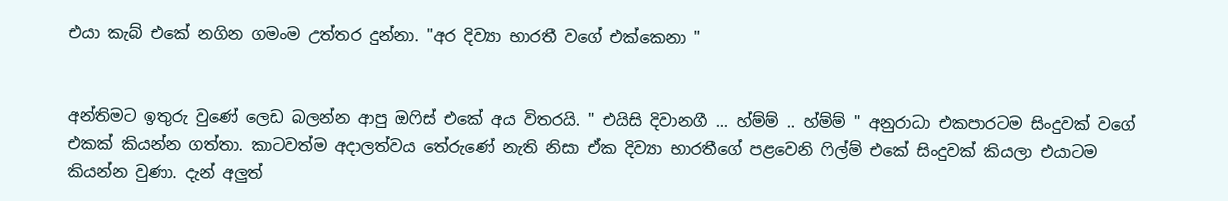එයා කැබ් එකේ නගින ගමංම උත්තර දුන්නා. "අර දිව්‍යා භාරතී වගේ එක්කෙනා "


අන්තිමට ඉතුරු වුණේ ලෙඩ බලන්න ආපු ඔෆිස් එකේ අය විතරයි. " එයිසි දිවානගී ... හ්ම්ම් .. හ්ම්ම් " අනුරාධා එකපාරටම සිංදුවක් වගේ එකක් කියන්න ගත්තා. කාටවත්ම අදාලත්වය තේරුණේ නැති නිසා ඒක දිව්‍යා භාරතීගේ පළවෙනි ෆිල්ම් එකේ සිංදුවක් කියලා එයාටම කියන්න වුණා. දැන් අලුත්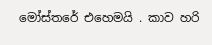මෝස්තරේ එහෙමයි . කාව හරි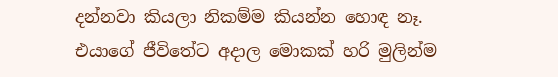දන්නවා කියලා නිකම්ම කියන්න හොඳ නෑ. එයාගේ ජීවිතේට අදාල මොකක් හරි මුලින්ම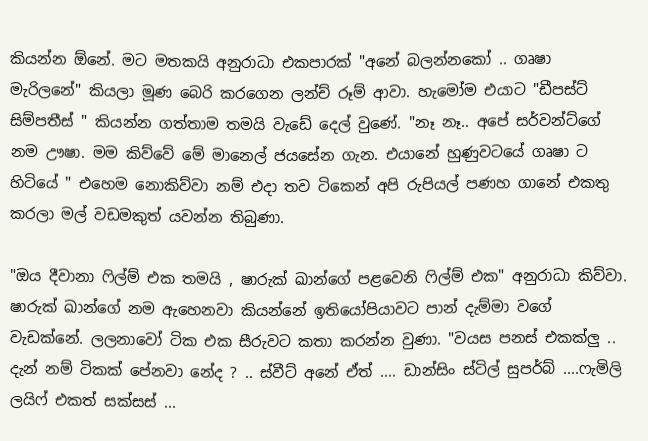කියන්න ඕනේ. මට මතකයි අනුරාධා එකපාරක් "අනේ බලන්නකෝ .. ගෘෂා මැරිලනේ" කියලා මූණ බෙරි කරගෙන ලන්ච් රූම් ආවා. හැමෝම එයාට "ඩීපස්ට් සිම්පතීස් " කියන්න ගත්තාම තමයි වැඩේ දෙල් වුණේ. "නෑ නෑ.. අපේ සර්වන්ට්ගේ නම ඌෂා. මම කිව්වේ මේ මානෙල් ජයසේන ගැන. එයානේ හුණුවටයේ ගෘෂා ට හිටියේ " එහෙම නොකිව්වා නම් එදා තව ටිකෙන් අපි රුපියල් පණහ ගානේ එකතු කරලා මල් වඩමකුත් යවන්න තිබුණා.

"ඔය දීවානා ෆිල්ම් එක තමයි , ෂාරුක් ඛාන්ගේ පළවෙනි ෆිල්ම් එක" අනුරාධා කිව්වා. ෂාරුක් ඛාන්ගේ නම ඇහෙනවා කියන්නේ ඉතියෝපියාවට පාන් දැම්මා වගේ වැඩක්නේ. ලලනාවෝ ටික එක සීරුවට කතා කරන්න වුණා. "වයස පනස් එකක්ලු .. දැන් නම් ටිකක් පේනවා නේද ? .. ස්වීට් අනේ ඒත් .... ඩාන්සිං ස්ටිල් සුපර්බ් ....ෆැමිලි ලයිෆ් එකත් සක්සස් ...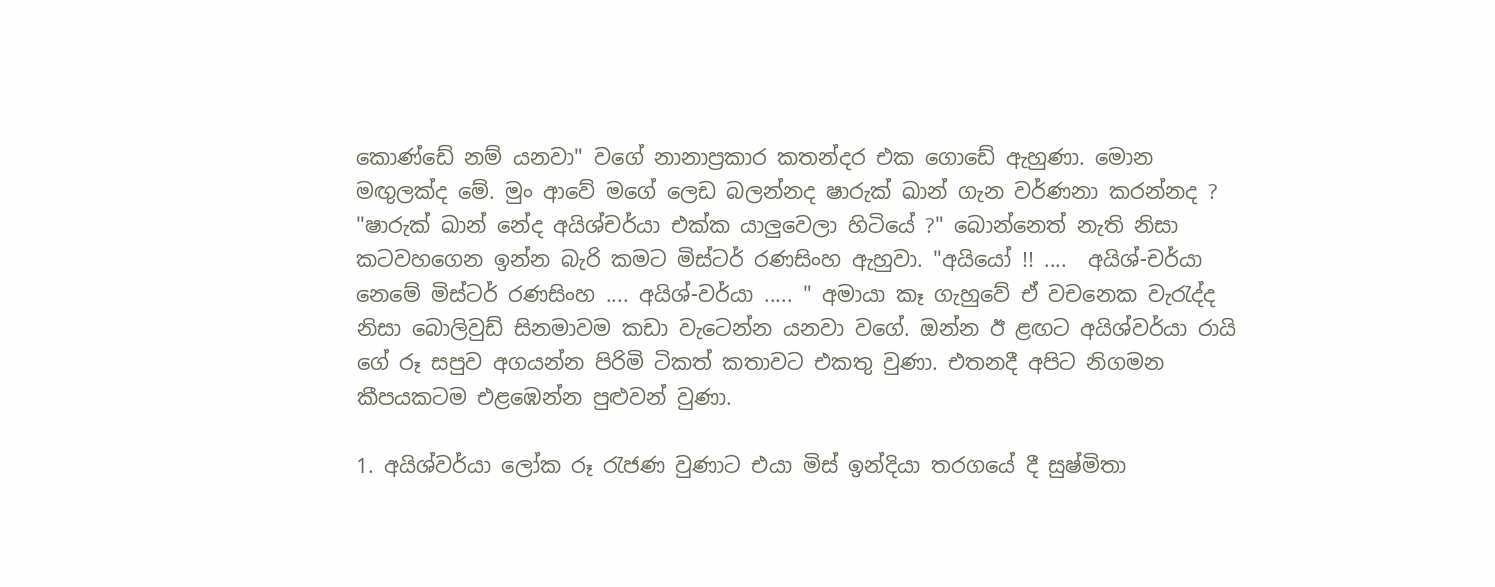කොණ්ඩේ නම් යනවා" වගේ නානාප්‍රකාර කතන්දර එක ගොඩේ ඇහුණා. මොන මඟුලක්ද මේ. මුං ආවේ මගේ ලෙඩ බලන්නද ෂාරුක් ඛාන් ගැන වර්ණනා කරන්නද ? "ෂාරුක් ඛාන් නේද අයිශ්චර්යා එක්ක යාලුවෙලා හිටියේ ?" බොන්නෙත් නැති නිසා කටවහගෙන ඉන්න බැරි කමට මිස්ටර් රණසිංහ ඇහුවා. "අයියෝ !! ....  අයිශ්-චර්යා නෙමේ මිස්ටර් රණසිංහ .... අයිශ්-වර්යා ..... " අමායා කෑ ගැහුවේ ඒ වචනෙක වැරැද්ද නිසා බොලිවුඩ් සිනමාවම කඩා වැටෙන්න යනවා වගේ. ඔන්න ඊ ළඟට අයිශ්වර්යා රායි ගේ රූ සපුව අගයන්න පිරිමි ටිකත් කතාවට එකතු වුණා. එතනදී අපිට නිගමන කීපයකටම එළඹෙන්න පුළුවන් වුණා.

1. අයිශ්වර්යා ලෝක රූ රැජණ වුණාට එයා මිස් ඉන්දියා තරගයේ දී සුෂ්මිතා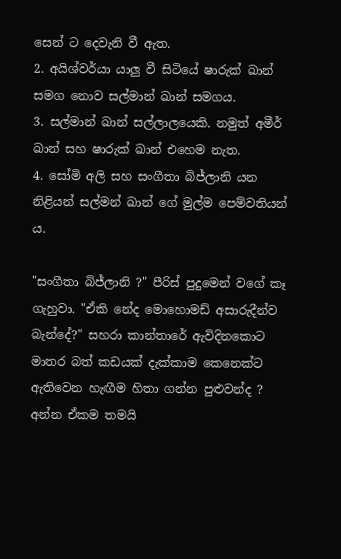සෙන් ට දෙවැනි වී ඇත.
2. අයිශ්වර්යා යාලු වී සිටියේ ෂාරුක් ඛාන් සමග නොව සල්මාන් ඛාන් සමගය.
3. සල්මාන් ඛාන් සල්ලාලයෙකි. නමුත් අමීර් ඛාන් සහ ෂාරුක් ඛාන් එහෙම නැත.
4. සෝමි අලි සහ සංගීතා බිජ්ලානි යන නිළියන් සල්මන් ඛාන් ගේ මුල්ම පෙම්වතියන් ය.

"සංගීතා බිජ්ලානි ?" පීරිස් පුදුමෙන් වගේ කෑ ගැහුවා. "ඒකි නේද මොහොමඩ් අසාරුදීන්ව බැන්දේ?" සහරා කාන්තාරේ ඇවිදිනකොට මාතර බත් කඩයක් දැක්කාම කෙනෙක්ට ඇතිවෙන හැඟීම හිතා ගන්න පුළුවන්ද ? අන්න ඒකම තමයි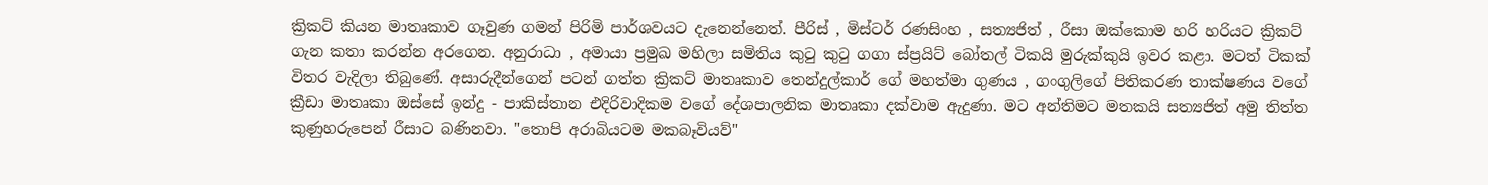ක්‍රිකට් කියන මාතෘකාව ගෑවුණ ගමන් පිරිමි පාර්ශවයට දැනෙන්නෙත්. පීරිස් , මිස්ටර් රණසිංහ , සත්‍යජිත් , රීසා ඔක්කොම හරි හරියට ක්‍රිකට් ගැන කතා කරන්න අරගෙන. අනුරාධා , අමායා ප්‍රමුඛ මහිලා සමිතිය කුටු කුටු ගගා ස්ප්‍රයිට් බෝතල් ටිකයි මුරුක්කුයි ඉවර කළා. මටත් ටිකක් විතර වැදිලා තිබුණේ. අසාරුදීන්ගෙන් පටන් ගත්ත ක්‍රිකට් මාතෘකාව තෙන්දුල්කාර් ගේ මහත්මා ගුණය , ගංගුලිගේ පිතිකරණ තාක්ෂණය වගේ ක්‍රීඩා මාතෘකා ඔස්සේ ඉන්දු - පාකිස්තාන එදිරිවාදිකම වගේ දේශපාලනික මාතෘකා දක්වාම ඇදුණා. මට අන්තිමට මතකයි සත්‍යජිත් අමු තිත්ත කුණුහරුපෙන් රීසාට බණිනවා. "තොපි අරාබියටම මකබෑවියව්"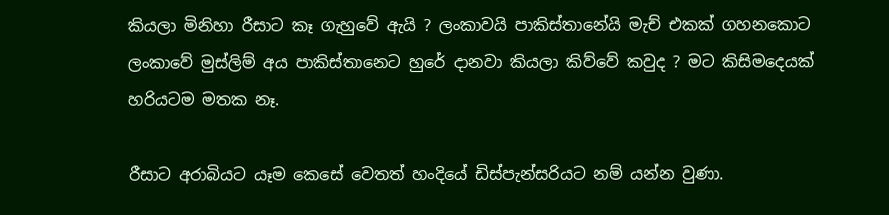කියලා මිනිහා රීසාට කෑ ගැහුවේ ඇයි ? ලංකාවයි පාකිස්තානේයි මැච් එකක් ගහනකොට ලංකාවේ මුස්ලිම් අය පාකිස්තානෙට හුරේ දානවා කියලා කිව්වේ කවුද ? මට කිසිමදෙයක් හරියටම මතක නෑ.

රීසාට අරාබියට යෑම කෙසේ වෙතත් හංදියේ ඩිස්පැන්සරියට නම් යන්න වුණා.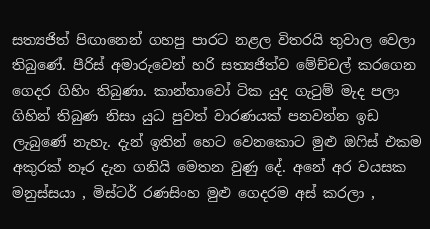සත්‍යජිත් පිඟානෙන් ගහපු පාරට නළල විතරයි තුවාල වෙලා තිබුණේ. පීරිස් අමාරුවෙන් හරි සත්‍යජිත්ව මේච්චල් කරගෙන ගෙදර ගිහිං තිබුණා. කාන්තාවෝ ටික යුද ගැටුම් මැද පලා ගිහින් තිබුණ නිසා යුධ පුවත් වාරණයක් පනවන්න ඉඩ ලැබුණේ නැහැ. දැන් ඉතින් හෙට වෙනකොට මුළු ඔෆිස් එකම අකුරක් නෑර දැන ගනියි මෙතන වුණු දේ. අනේ අර වයසක මනුස්සයා , මිස්ටර් රණසිංහ මුළු ගෙදරම අස් කරලා ,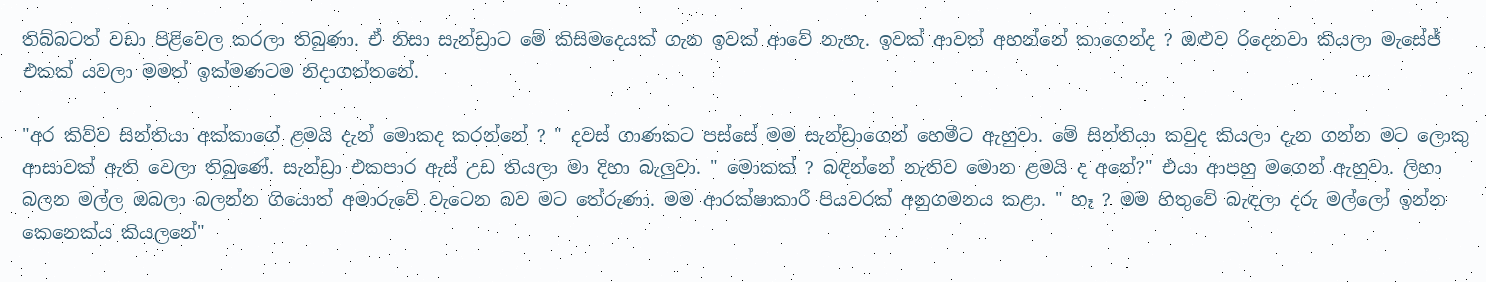තිබ්බටත් වඩා පිළිවෙල කරලා තිබුණා. ඒ නිසා සැන්ඩ්‍රාට මේ කිසිමදෙයක් ගැන ඉවක් ආවේ නැහැ. ඉවක් ආවත් අහන්නේ කාගෙන්ද ? ඔළුව රිදෙනවා කියලා මැසේජ් එකක් යවලා මමත් ඉක්මණටම නිදාගත්තනේ.

"අර කිව්ව සින්තියා අක්කාගේ ළමයි දැන් මොකද කරන්නේ ? " දවස් ගාණකට පස්සේ මම සැන්ඩ්‍රාගෙන් හෙමීට ඇහුවා. මේ සින්තියා කවුද කියලා දැන ගන්න මට ලොකු ආසාවක් ඇති වෙලා තිබුණේ. සැන්ඩ්‍රා එකපාර ඇස් උඩ තියලා මා දිහා බැලුවා. " මොකක් ? බඳින්නේ නැතිව මොන ළමයි ද අනේ?" එයා ආපහු මගෙන් ඇහුවා. ලිහා බලන මල්ල ඔබලා බලන්න ගියොත් අමාරුවේ වැටෙන බව මට තේරුණා. මම ආරක්ෂාකාරී පියවරක් අනුගමනය කළා. " හෑ ? මම හිතුවේ බැඳලා දරු මල්ලෝ ඉන්න කෙනෙක්ය කියලනේ"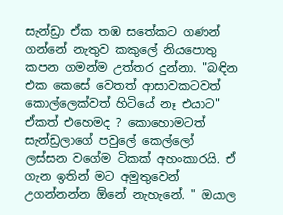සැන්ඩ්‍රා ඒක තඹ සතේකට ගණන් ගන්නේ නැතුව කකුලේ නියපොතු කපන ගමන්ම උත්තර දුන්නා. "බඳින එක කෙසේ වෙතත් ආසාවකටවත් කොල්ලෙක්වත් හිටියේ නෑ එයාට" ඒකත් එහෙමද ? කොහොමටත් සැන්ඩ්‍රලාගේ පවුලේ කෙල්ලෝ ලස්සන වගේම ටිකක් අහංකාරයි. ඒ ගැන ඉතින් මට අමුතුවෙන් උගන්නන්න ඕනේ නැහැනේ. " ඔයාල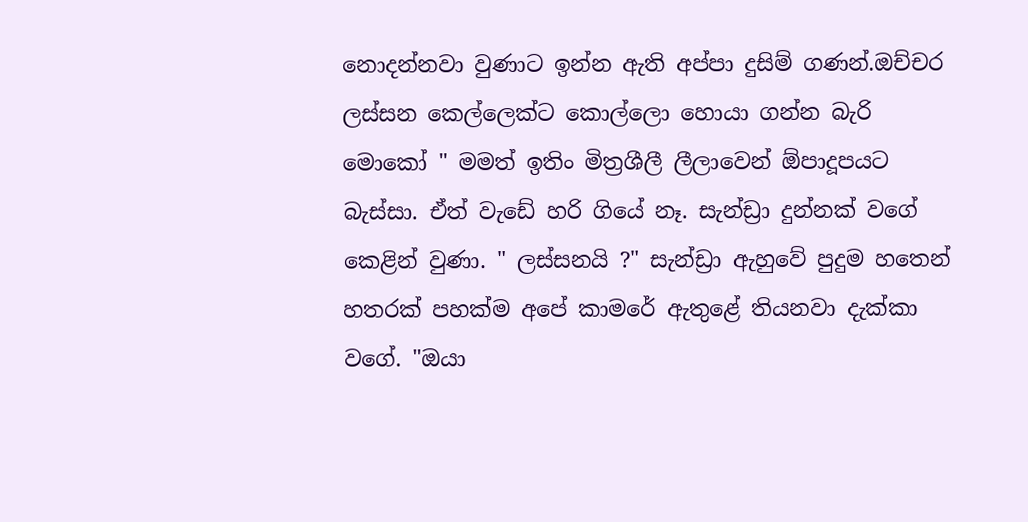නොදන්නවා වුණාට ඉන්න ඇති අප්පා දුසිම් ගණන්.ඔච්චර ලස්සන කෙල්ලෙක්ට කොල්ලො හොයා ගන්න බැරි මොකෝ " මමත් ඉතිං මිත්‍රශීලී ලීලාවෙන් ඕපාදූපයට බැස්සා. ඒත් වැඩේ හරි ගියේ නෑ. සැන්ඩ්‍රා දුන්නක් වගේ කෙළින් වුණා. " ලස්සනයි ?" සැන්ඩ්‍රා ඇහුවේ පුදුම හතෙන් හතරක් පහක්ම අපේ කාමරේ ඇතුළේ තියනවා දැක්කා වගේ. "ඔයා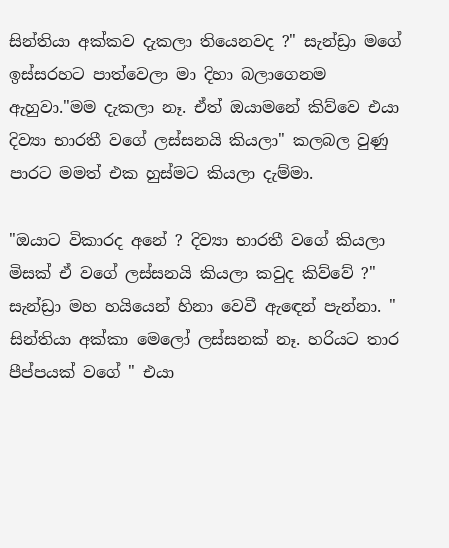සින්තියා අක්කව දැකලා තියෙනවද ?" සැන්ඩ්‍රා මගේ ඉස්සරහට පාත්වෙලා මා දිහා බලාගෙනම ඇහුවා."මම දැකලා නෑ. ඒත් ඔයාමනේ කිව්වෙ එයා දිව්‍යා භාරතී වගේ ලස්සනයි කියලා" කලබල වුණු පාරට මමත් එක හුස්මට කියලා දැම්මා.

"ඔයාට විකාරද අනේ ? දිව්‍යා භාරතී වගේ කියලා මිසක් ඒ වගේ ලස්සනයි කියලා කවුද කිව්වේ ?" සැන්ඩ්‍රා මහ හයියෙන් හිනා වෙවී ඇඳෙන් පැන්නා. " සින්තියා අක්කා මෙලෝ ලස්සනක් නෑ. හරියට තාර පීප්පයක් වගේ " එයා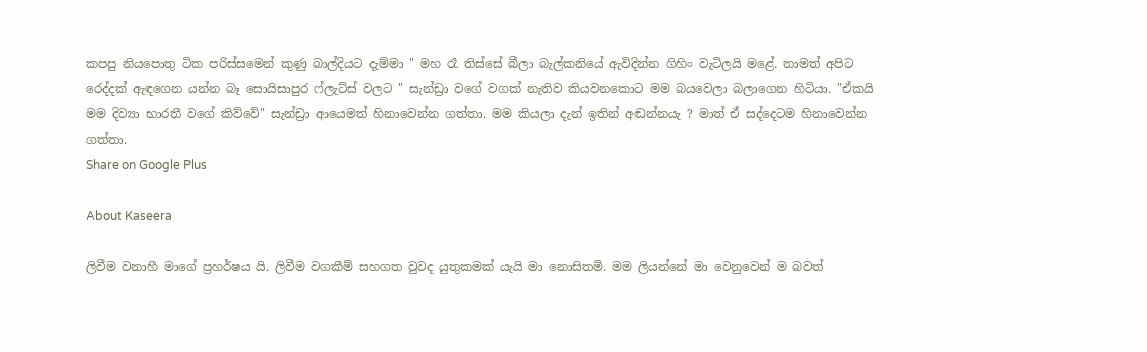කපපු නියපොතු ටික පරිස්සමෙන් කුණු බාල්දියට දැම්මා " මහ රෑ තිස්සේ බීලා බැල්කනියේ ඇවිදින්න ගිහිං වැටිලයි මළේ. තාමත් අපිට රෙද්දක් ඇඳගෙන යන්න බෑ සොයිසාපුර ෆ්ලැට්ස් වලට " සැන්ඩ්‍රා වගේ වගක් නැතිව කියවනකොට මම බයවෙලා බලාගෙන හිටියා. "ඒකයි මම දිව්‍යා භාරතී වගේ කිව්වේ" සැන්ඩ්‍රා ආයෙමත් හිනාවෙන්න ගත්තා. මම කියලා දැන් ඉතින් අඬන්නයැ ? මාත් ඒ සද්දෙටම හිනාවෙන්න ගත්තා.
Share on Google Plus

About Kaseera

ලිවීම වනාහී මාගේ ප්‍රහර්ෂය යි. ලිවීම වගකීම් සහගත වුවද යුතුකමක් යැයි මා නොසිතමි. මම ලියන්නේ මා වෙනුවෙන් ම බවත්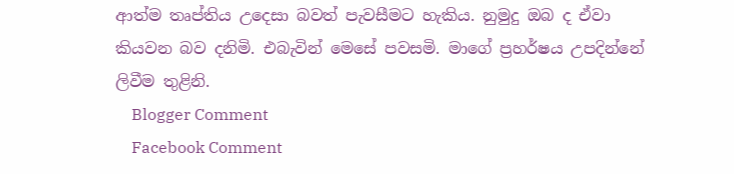ආත්ම තෘප්තිය උදෙසා බවත් පැවසීමට හැකිය. නුමුදු ඔබ ද ඒවා කියවන බව දනිමි. එබැවින් මෙසේ පවසමි. මාගේ ප්‍රහර්ෂය උපදින්නේ ලිවීම තුළිනි.
    Blogger Comment
    Facebook Comment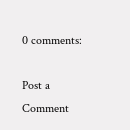0 comments:

Post a Comment